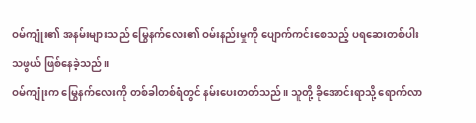ဝမ်ကျုံး၏ အနမ်းများသည် မြွေနက်လေး၏ ဝမ်းနည်းမှုကို ပျောက်ကင်းစေသည့် ပရဆေးတစ်ပါး သဖွယ် ဖြစ်နေခဲ့သည်။
ဝမ်ကျုံးက မြွေနက်လေးကို တစ်ခါတစ်ရံတွင် နမ်းပေးတတ်သည်။ သူတို့ ခိုအောင်းရာသို့ ရောက်လာ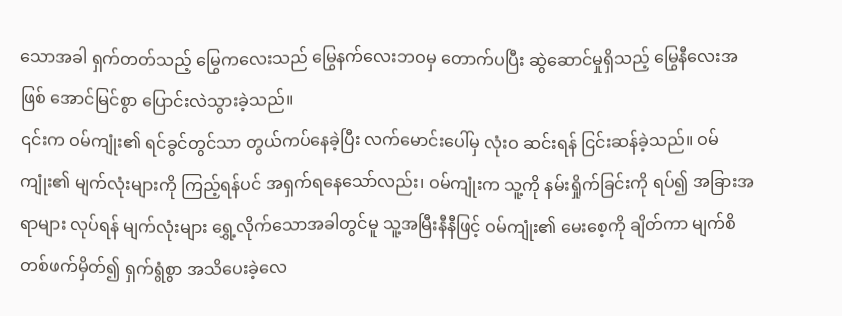သောအခါ ရှက်တတ်သည့် မြွေကလေးသည် မြွေနက်လေးဘဝမှ တောက်ပပြီး ဆွဲဆောင်မှုရှိသည့် မြွေနီလေးအဖြစ် အောင်မြင်စွာ ပြောင်းလဲသွားခဲ့သည်။
၎င်းက ဝမ်ကျုံး၏ ရင်ခွင်တွင်သာ တွယ်ကပ်နေခဲ့ပြီး လက်မောင်းပေါ်မှ လုံးဝ ဆင်းရန် ငြင်းဆန်ခဲ့သည်။ ဝမ်ကျုံး၏ မျက်လုံးများကို ကြည့်ရန်ပင် အရှက်ရနေသော်လည်း၊ ဝမ်ကျုံးက သူ့ကို နမ်းရှိုက်ခြင်းကို ရပ်၍ အခြားအရာများ လုပ်ရန် မျက်လုံးများ ရွှေ့လိုက်သောအခါတွင်မူ သူ့အမြီးနီနီဖြင့် ဝမ်ကျုံး၏ မေးစေ့ကို ချိတ်ကာ မျက်စိတစ်ဖက်မှိတ်၍ ရှက်ရွံစွာ အသိပေးခဲ့လေ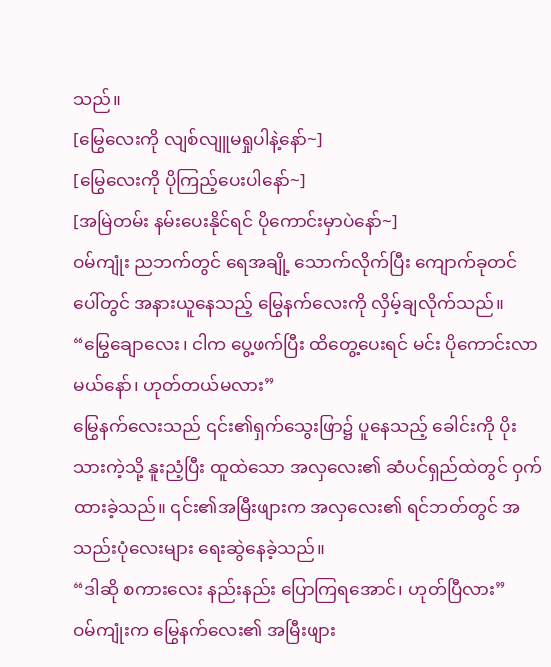သည်။
[မြွေလေးကို လျစ်လျူမရှုပါနဲ့နော်~]
[မြွေလေးကို ပိုကြည့်ပေးပါနော်~]
[အမြဲတမ်း နမ်းပေးနိုင်ရင် ပိုကောင်းမှာပဲနော်~]
ဝမ်ကျုံး ညဘက်တွင် ရေအချို့ သောက်လိုက်ပြီး ကျောက်ခုတင်ပေါ်တွင် အနားယူနေသည့် မြွေနက်လေးကို လှိမ့်ချလိုက်သည်။
“မြွေချောလေး၊ ငါက ပွေ့ဖက်ပြီး ထိတွေ့ပေးရင် မင်း ပိုကောင်းလာမယ်နော်၊ ဟုတ်တယ်မလား”
မြွေနက်လေးသည် ၎င်း၏ရှက်သွေးဖြာ၌ ပူနေသည့် ခေါင်းကို ပိုးသားကဲ့သို့ နူးညံ့ပြီး ထူထဲသော အလှလေး၏ ဆံပင်ရှည်ထဲတွင် ဝှက်ထားခဲ့သည်။ ၎င်း၏အမြီးဖျားက အလှလေး၏ ရင်ဘတ်တွင် အသည်းပုံလေးများ ရေးဆွဲနေခဲ့သည်။
“ဒါဆို စကားလေး နည်းနည်း ပြောကြရအောင်၊ ဟုတ်ပြီလား”
ဝမ်ကျုံးက မြွေနက်လေး၏ အမြီးဖျား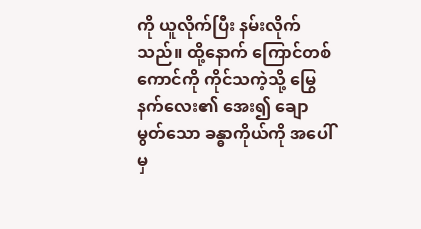ကို ယူလိုက်ပြီး နမ်းလိုက်သည်။ ထို့နောက် ကြောင်တစ်ကောင်ကို ကိုင်သကဲ့သို့ မြွေနက်လေး၏ အေး၍ ချောမွတ်သော ခန္ဓာကိုယ်ကို အပေါ်မှ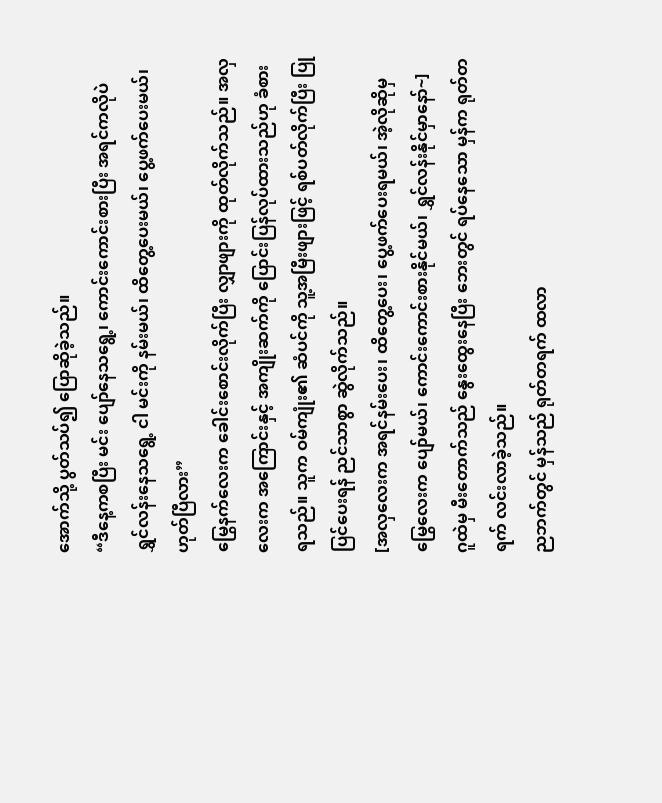အောက်သို့ ပွတ်သပ်၍ ပြောဆိုခဲ့သည်။
“ဒီနေ့ကစပြီး မင်း ပျော်နေသရွေ့၊ ကောင်းကောင်းစားပြီး အရင်ကလိုပဲ ရွှင်လန်းနေသရွေ့ ငါ မင်းကို နမ်းမယ်၊ ထိတွေ့ပေးမယ်၊ ပွေ့ဖက်ပေးမယ်၊ ဟုတ်ပြီလား”
မြွေနက်လေးက ခေါင်းစောင်းလိုက်ပြီး လျှာဖျားကို ထုတ်လိုက်သည်။ အလှလေးက အကြောင်းနှင့် အကျိုးဆက်ကို ပြောင်းပြန်လုပ်ထားသည်ဟု ခံစားရသည်။ သူက ဝမ်ကျုံး၏ ဆံပင်ကို သူ့အမြီးဖျားဖြင့် ရစ်ပတ်လိုက်ပြီး ပြုပြင်ပေးရန် ညင်သာစွာ ဆွဲလိုက်သည်။
[အလှလေးက အရင်နမ်းပေး၊ ထိတွေ့ပေး၊ ပွေ့ဖက်ပေးရမယ်၊ အဲ့လိုဆိုမှ မြွေလေးက ပျော်မယ်၊ ကောင်းကောင်းစားနိုင်မယ်၊ ရွှင်လန်းနိုင်မှာနော်~]
ဂူထဲမှ မီးတောက်သည် နွေးထွေးနေပြီး ဘေးတွင် ရပ်နေသော မှန်က ရုတ်တရက် လင်းလာခဲ့သည်။
ညဘက်တွင် မှန်သည် ရုတ်တရက် ထလာ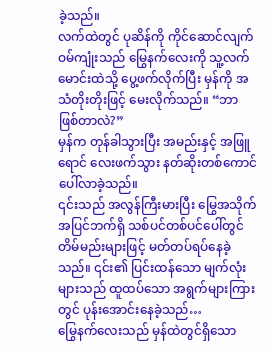ခဲ့သည်။
လက်ထဲတွင် ပုဆိန်ကို ကိုင်ဆောင်လျက် ဝမ်ကျုံးသည် မြွေနက်လေးကို သူ့လက်မောင်းထဲသို့ ပွေ့ဖက်လိုက်ပြီး မှန်ကို အသံတိုးတိုးဖြင့် မေးလိုက်သည်။ “ဘာဖြစ်တာလဲ?”
မှန်က တုန်ခါသွားပြီး အမည်းနှင့် အဖြူရောင် လေးဖက်သွား နတ်ဆိုးတစ်ကောင် ပေါ်လာခဲ့သည်။
၎င်းသည် အလွန်ကြီးမားပြီး မြွေအသိုက်အပြင်ဘက်ရှိ သစ်ပင်တစ်ပင်ပေါ်တွင် တိမ်မည်းများဖြင့် မတ်တပ်ရပ်နေခဲ့သည်။ ၎င်း၏ ပြင်းထန်သော မျက်လုံးများသည် ထူထပ်သော အရွက်များကြားတွင် ပုန်းအောင်းနေခဲ့သည်…
မြွေနက်လေးသည် မှန်ထဲတွင်ရှိသော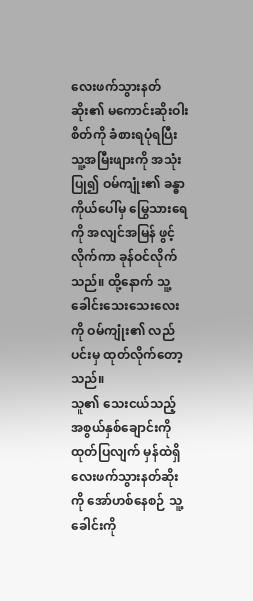လေးဖက်သွားနတ်ဆိုး၏ မကောင်းဆိုးဝါးစိတ်ကို ခံစားရပုံရပြီး သူ့အမြီးဖျားကို အသုံးပြု၍ ဝမ်ကျုံး၏ ခန္ဓာကိုယ်ပေါ်မှ မြွေသားရေကို အလျင်အမြန် ဖွင့်လိုက်ကာ ခုန်ဝင်လိုက်သည်။ ထို့နောက် သူ့ခေါင်းသေးသေးလေးကို ဝမ်ကျုံး၏ လည်ပင်းမှ ထုတ်လိုက်တော့သည်။
သူ၏ သေးငယ်သည့် အစွယ်နှစ်ချောင်းကို ထုတ်ပြလျက် မှန်ထဲရှိ လေးဖက်သွားနတ်ဆိုးကို အော်ဟစ်နေစဉ် သူ့ခေါင်းကို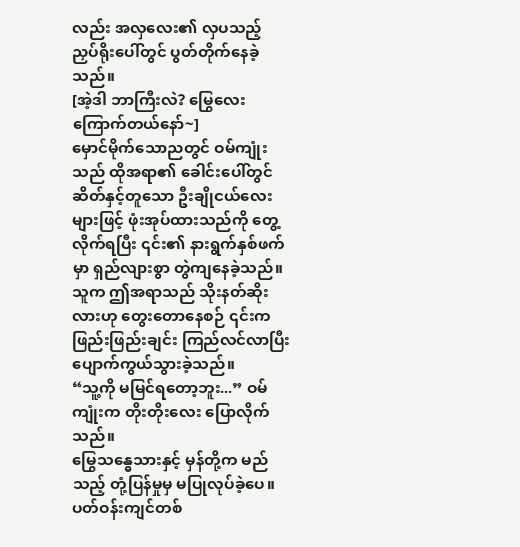လည်း အလှလေး၏ လှပသည့် ညှပ်ရိုးပေါ်တွင် ပွတ်တိုက်နေခဲ့သည်။
[အဲ့ဒါ ဘာကြီးလဲ? မြွေလေး ကြောက်တယ်နော်~]
မှောင်မိုက်သောညတွင် ဝမ်ကျုံးသည် ထိုအရာ၏ ခေါင်းပေါ်တွင် ဆိတ်နှင့်တူသော ဦးချိုငယ်လေးများဖြင့် ဖုံးအုပ်ထားသည်ကို တွေ့လိုက်ရပြီး ၎င်း၏ နားရွက်နှစ်ဖက်မှာ ရှည်လျားစွာ တွဲကျနေခဲ့သည်။ သူက ဤအရာသည် သိုးနတ်ဆိုးလားဟု တွေးတောနေစဉ် ၎င်းက ဖြည်းဖြည်းချင်း ကြည်လင်လာပြီး ပျောက်ကွယ်သွားခဲ့သည်။
“သူ့ကို မမြင်ရတော့ဘူး...” ဝမ်ကျုံးက တိုးတိုးလေး ပြောလိုက်သည်။
မြွေသန္ဓေသားနှင့် မှန်တို့က မည်သည့် တုံ့ပြန်မှုမှ မပြုလုပ်ခဲ့ပေ။
ပတ်ဝန်းကျင်တစ်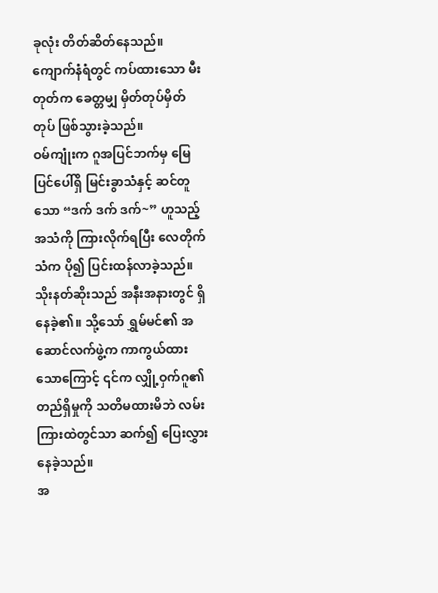ခုလုံး တိတ်ဆိတ်နေသည်။
ကျောက်နံရံတွင် ကပ်ထားသော မီးတုတ်က ခေတ္တမျှ မှိတ်တုပ်မှိတ်တုပ် ဖြစ်သွားခဲ့သည်။
ဝမ်ကျုံးက ဂူအပြင်ဘက်မှ မြေပြင်ပေါ်ရှိ မြင်းခွာသံနှင့် ဆင်တူသော “ဒက် ဒက် ဒက်~” ဟူသည့် အသံကို ကြားလိုက်ရပြီး လေတိုက်သံက ပို၍ ပြင်းထန်လာခဲ့သည်။
သိုးနတ်ဆိုးသည် အနီးအနားတွင် ရှိနေခဲ့၏။ သို့သော် ရွှမ်မင်၏ အဆောင်လက်ဖွဲ့က ကာကွယ်ထားသောကြောင့် ၎င်က လျှို့ဝှက်ဂူ၏ တည်ရှိမှုကို သတိမထားမိဘဲ လမ်းကြားထဲတွင်သာ ဆက်၍ ပြေးလွှားနေခဲ့သည်။
အ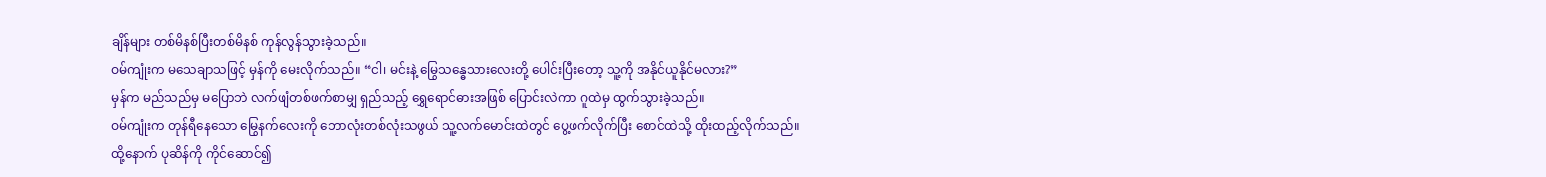ချိန်များ တစ်မိနစ်ပြီးတစ်မိနစ် ကုန်လွန်သွားခဲ့သည်။
ဝမ်ကျုံးက မသေချာသဖြင့် မှန်ကို မေးလိုက်သည်။ “ငါ၊ မင်းနဲ့ မြွေသန္ဓေသားလေးတို့ ပေါင်းပြီးတော့ သူ့ကို အနိုင်ယူနိုင်မလား?”
မှန်က မည်သည်မှ မပြောဘဲ လက်ဖျံတစ်ဖက်စာမျှ ရှည်သည့် ရွှေရောင်ဓားအဖြစ် ပြောင်းလဲကာ ဂူထဲမှ ထွက်သွားခဲ့သည်။
ဝမ်ကျုံးက တုန်ရီနေသော မြွေနက်လေးကို ဘောလုံးတစ်လုံးသဖွယ် သူ့လက်မောင်းထဲတွင် ပွေ့ဖက်လိုက်ပြီး စောင်ထဲသို့ ထိုးထည့်လိုက်သည်။ ထို့နောက် ပုဆိန်ကို ကိုင်ဆောင်၍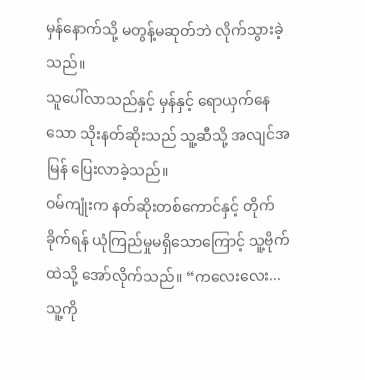မှန်နောက်သို့ မတွန့်မဆုတ်ဘဲ လိုက်သွားခဲ့သည်။
သူပေါ်လာသည်နှင့် မှန်နှင့် ရောယှက်နေသော သိုးနတ်ဆိုးသည် သူ့ဆီသို့ အလျင်အမြန် ပြေးလာခဲ့သည်။
ဝမ်ကျုံးက နတ်ဆိုးတစ်ကောင်နှင့် တိုက်ခိုက်ရန် ယုံကြည်မှုမရှိသောကြောင့် သူ့ဗိုက်ထဲသို့ အော်လိုက်သည်။ “ကလေးလေး... သူ့ကို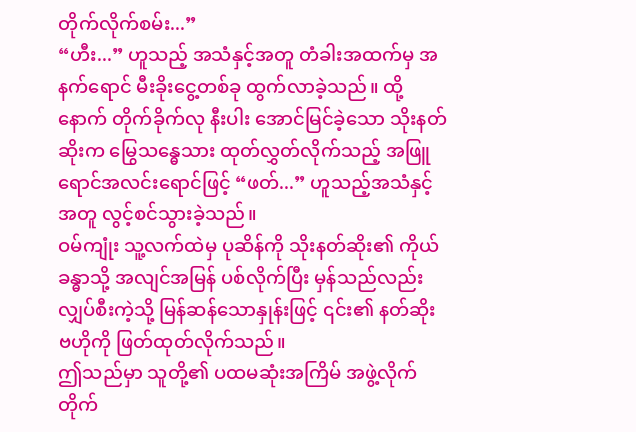တိုက်လိုက်စမ်း...”
“ဟီး...” ဟူသည့် အသံနှင့်အတူ တံခါးအထက်မှ အနက်ရောင် မီးခိုးငွေ့တစ်ခု ထွက်လာခဲ့သည်။ ထို့နောက် တိုက်ခိုက်လု နီးပါး အောင်မြင်ခဲ့သော သိုးနတ်ဆိုးက မြွေသန္ဓေသား ထုတ်လွှတ်လိုက်သည့် အဖြူရောင်အလင်းရောင်ဖြင့် “ဖတ်...” ဟူသည့်အသံနှင့်အတူ လွင့်စင်သွားခဲ့သည်။
ဝမ်ကျုံး သူ့လက်ထဲမှ ပုဆိန်ကို သိုးနတ်ဆိုး၏ ကိုယ်ခန္ဓာသို့ အလျင်အမြန် ပစ်လိုက်ပြီး မှန်သည်လည်း လျှပ်စီးကဲ့သို့ မြန်ဆန်သောနှုန်းဖြင့် ၎င်း၏ နတ်ဆိုးဗဟိုကို ဖြတ်ထုတ်လိုက်သည်။
ဤသည်မှာ သူတို့၏ ပထမဆုံးအကြိမ် အဖွဲ့လိုက်တိုက်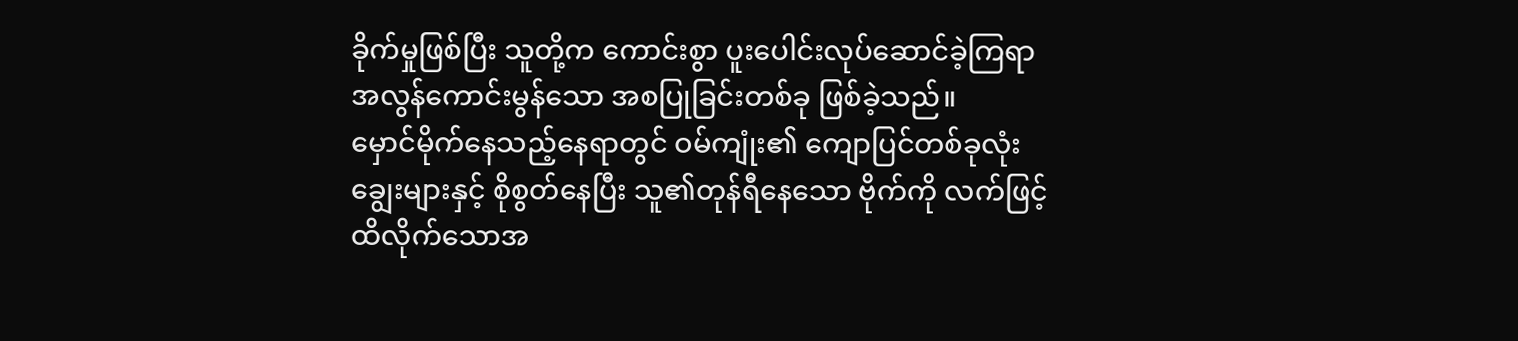ခိုက်မှုဖြစ်ပြီး သူတို့က ကောင်းစွာ ပူးပေါင်းလုပ်ဆောင်ခဲ့ကြရာ အလွန်ကောင်းမွန်သော အစပြုခြင်းတစ်ခု ဖြစ်ခဲ့သည်။
မှောင်မိုက်နေသည့်နေရာတွင် ဝမ်ကျုံး၏ ကျောပြင်တစ်ခုလုံး ချွေးများနှင့် စိုစွတ်နေပြီး သူ၏တုန်ရီနေသော ဗိုက်ကို လက်ဖြင့် ထိလိုက်သောအ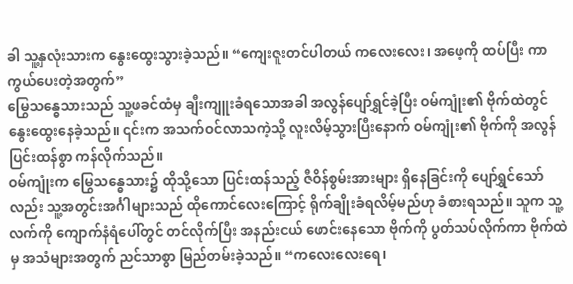ခါ သူ့နှလုံးသားက နွေးထွေးသွားခဲ့သည်။ “ကျေးဇူးတင်ပါတယ် ကလေးလေး၊ အဖေ့ကို ထပ်ပြီး ကာကွယ်ပေးတဲ့အတွက်”
မြွေသန္ဓေသားသည် သူ့ဖခင်ထံမှ ချီးကျူးခံရသောအခါ အလွန်ပျော်ရွှင်ခဲ့ပြီး ဝမ်ကျုံး၏ ဗိုက်ထဲတွင် နွေးထွေးနေခဲ့သည်။ ၎င်းက အသက်ဝင်လာသကဲ့သို့ လူးလိမ့်သွားပြီးနောက် ဝမ်ကျုံး၏ ဗိုက်ကို အလွန်ပြင်းထန်စွာ ကန်လိုက်သည်။
ဝမ်ကျုံးက မြွေသန္ဓေသား၌ ထိုသို့သော ပြင်းထန်သည့် ဇီဝိန်စွမ်းအားများ ရှိနေခြင်းကို ပျော်ရွှင်သော်လည်း သူ့အတွင်းအင်္ဂါများသည် ထိုကောင်လေးကြောင့် ရိုက်ချိုးခံရလိမ့်မည်ဟု ခံစားရသည်။ သူက သူ့လက်ကို ကျောက်နံရံပေါ်တွင် တင်လိုက်ပြီး အနည်းငယ် ဖောင်းနေသော ဗိုက်ကို ပွတ်သပ်လိုက်ကာ ဗိုက်ထဲမှ အသံများအတွက် ညင်သာစွာ မြည်တမ်းခဲ့သည်။ “ကလေးလေးရေ၊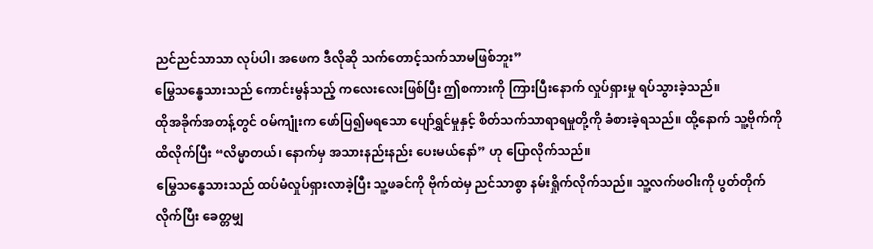ညင်ညင်သာသာ လုပ်ပါ၊ အဖေက ဒီလိုဆို သက်တောင့်သက်သာမဖြစ်ဘူး”
မြွေသန္ဓေသားသည် ကောင်းမွန်သည့် ကလေးလေးဖြစ်ပြီး ဤစကားကို ကြားပြီးနောက် လှုပ်ရှားမှု ရပ်သွားခဲ့သည်။
ထိုအခိုက်အတန့်တွင် ဝမ်ကျုံးက ဖော်ပြ၍မရသော ပျော်ရွှင်မှုနှင့် စိတ်သက်သာရာရမှုတို့ကို ခံစားခဲ့ရသည်။ ထို့နောက် သူ့ဗိုက်ကို ထိလိုက်ပြီး “လိမ္မာတယ်၊ နောက်မှ အသားနည်းနည်း ပေးမယ်နော်” ဟု ပြောလိုက်သည်။
မြွေသန္ဓေသားသည် ထပ်မံလှုပ်ရှားလာခဲ့ပြီး သူ့ဖခင်ကို ဗိုက်ထဲမှ ညင်သာစွာ နမ်းရှိုက်လိုက်သည်။ သူ့လက်ဖဝါးကို ပွတ်တိုက်လိုက်ပြီး ခေတ္တမျှ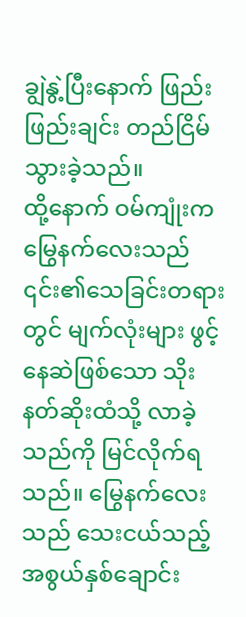ချွဲနွဲ့ပြီးနောက် ဖြည်းဖြည်းချင်း တည်ငြိမ်သွားခဲ့သည်။
ထို့နောက် ဝမ်ကျုံးက မြွေနက်လေးသည် ၎င်း၏သေခြင်းတရားတွင် မျက်လုံးများ ဖွင့်နေဆဲဖြစ်သော သိုးနတ်ဆိုးထံသို့ လာခဲ့သည်ကို မြင်လိုက်ရသည်။ မြွေနက်လေးသည် သေးငယ်သည့် အစွယ်နှစ်ချောင်း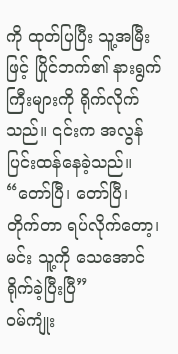ကို ထုတ်ပြပြီး သူ့အမြီးဖြင့် ပြိုင်ဘက်၏ နားရွက်ကြီးများကို ရိုက်လိုက်သည်။ ၎င်းက အလွန် ပြင်းထန်နေခဲ့သည်။
“တော်ပြီ၊ တော်ပြီ၊ တိုက်တာ ရပ်လိုက်တော့၊ မင်း သူ့ကို သေအောင် ရိုက်ခဲ့ပြီးပြီ”
ဝမ်ကျုံး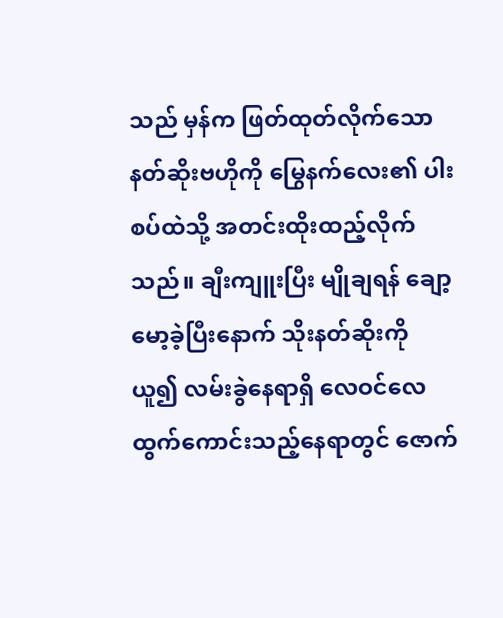သည် မှန်က ဖြတ်ထုတ်လိုက်သော နတ်ဆိုးဗဟိုကို မြွေနက်လေး၏ ပါးစပ်ထဲသို့ အတင်းထိုးထည့်လိုက်သည်။ ချီးကျူးပြီး မျိုချရန် ချော့မော့ခဲ့ပြီးနောက် သိုးနတ်ဆိုးကို ယူ၍ လမ်းခွဲနေရာရှိ လေဝင်လေထွက်ကောင်းသည့်နေရာတွင် ဇောက်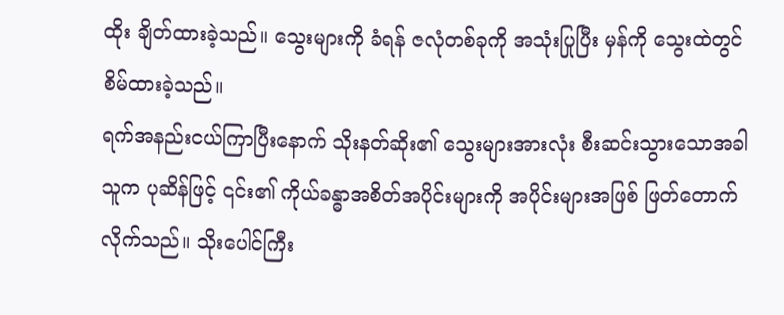ထိုး ချိတ်ထားခဲ့သည်။ သွေးများကို ခံရန် ဇလုံတစ်ခုကို အသုံးပြုပြီး မှန်ကို သွေးထဲတွင် စိမ်ထားခဲ့သည်။
ရက်အနည်းငယ်ကြာပြီးနောက် သိုးနတ်ဆိုး၏ သွေးများအားလုံး စီးဆင်းသွားသောအခါ သူက ပုဆိန်ဖြင့် ၎င်း၏ ကိုယ်ခန္ဓာအစိတ်အပိုင်းများကို အပိုင်းများအဖြစ် ဖြတ်တောက်လိုက်သည်။ သိုးပေါင်ကြီး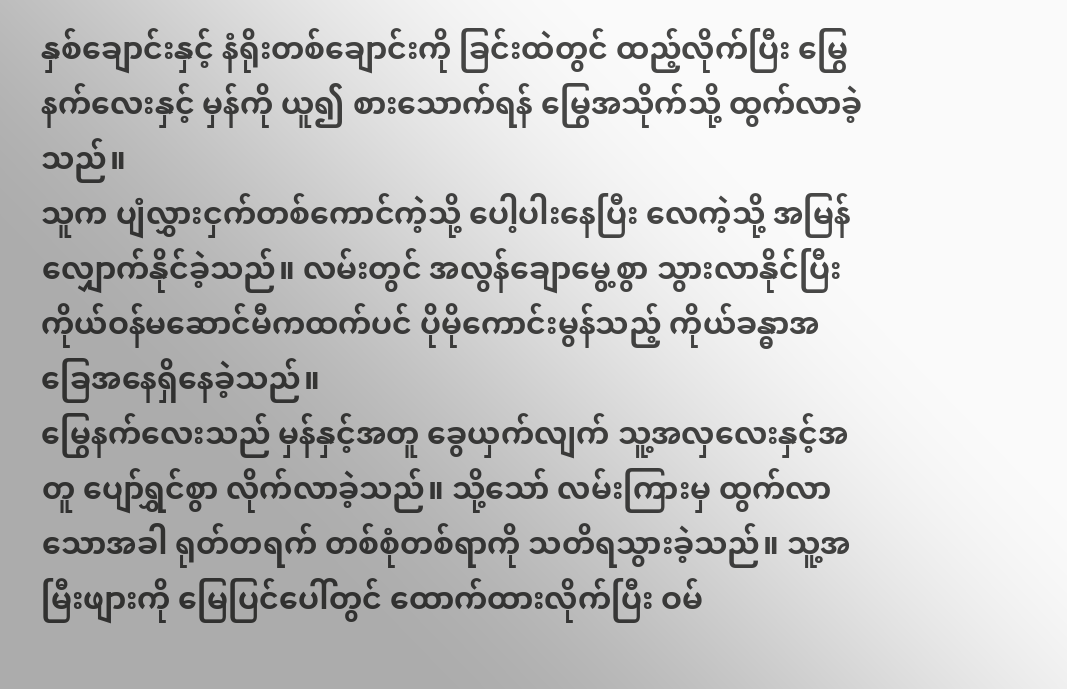နှစ်ချောင်းနှင့် နံရိုးတစ်ချောင်းကို ခြင်းထဲတွင် ထည့်လိုက်ပြီး မြွေနက်လေးနှင့် မှန်ကို ယူ၍ စားသောက်ရန် မြွေအသိုက်သို့ ထွက်လာခဲ့သည်။
သူက ပျံလွှားငှက်တစ်ကောင်ကဲ့သို့ ပေါ့ပါးနေပြီး လေကဲ့သို့ အမြန်လျှောက်နိုင်ခဲ့သည်။ လမ်းတွင် အလွန်ချောမွေ့စွာ သွားလာနိုင်ပြီး ကိုယ်ဝန်မဆောင်မီကထက်ပင် ပိုမိုကောင်းမွန်သည့် ကိုယ်ခန္ဓာအခြေအနေရှိနေခဲ့သည်။
မြွေနက်လေးသည် မှန်နှင့်အတူ ခွေယှက်လျက် သူ့အလှလေးနှင့်အတူ ပျော်ရွှင်စွာ လိုက်လာခဲ့သည်။ သို့သော် လမ်းကြားမှ ထွက်လာသောအခါ ရုတ်တရက် တစ်စုံတစ်ရာကို သတိရသွားခဲ့သည်။ သူ့အမြီးဖျားကို မြေပြင်ပေါ်တွင် ထောက်ထားလိုက်ပြီး ဝမ်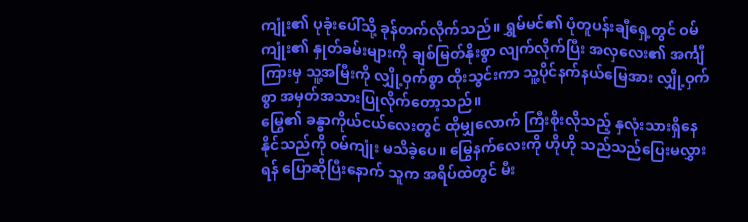ကျုံး၏ ပုခုံးပေါ်သို့ ခုန်တက်လိုက်သည်။ ရွှမ်မင်၏ ပုံတူပန်းချီရှေ့တွင် ဝမ်ကျုံး၏ နှုတ်ခမ်းများကို ချစ်မြတ်နိုးစွာ လျက်လိုက်ပြီး အလှလေး၏ အင်္ကျီကြားမှ သူ့အမြီးကို လျှို့ဝှက်စွာ ထိုးသွင်းကာ သူ့ပိုင်နက်နယ်မြေအား လျှို့ဝှက်စွာ အမှတ်အသားပြုလိုက်တော့သည်။
မြွေ၏ ခန္ဓာကိုယ်ငယ်လေးတွင် ထိုမျှလောက် ကြီးစိုးလိုသည့် နှလုံးသားရှိနေနိုင်သည်ကို ဝမ်ကျုံး မသိခဲ့ပေ။ မြွေနက်လေးကို ဟိုဟို သည်သည်ပြေးမလွှားရန် ပြောဆိုပြီးနောက် သူက အရိပ်ထဲတွင် မီး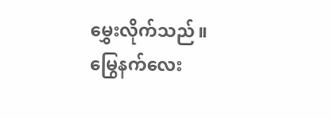မွှေးလိုက်သည်။
မြွေနက်လေး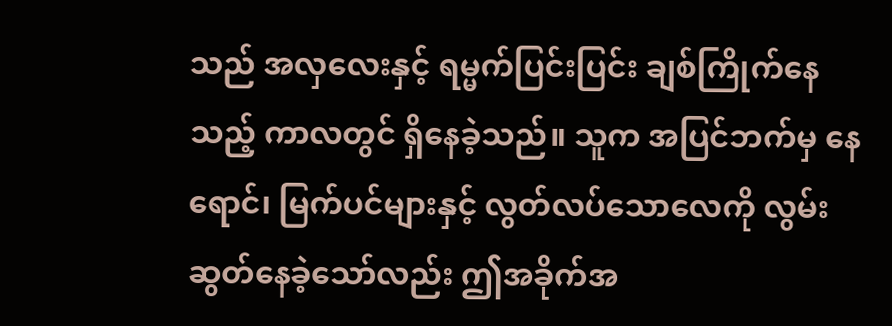သည် အလှလေးနှင့် ရမ္မက်ပြင်းပြင်း ချစ်ကြိုက်နေသည့် ကာလတွင် ရှိနေခဲ့သည်။ သူက အပြင်ဘက်မှ နေရောင်၊ မြက်ပင်များနှင့် လွတ်လပ်သောလေကို လွမ်းဆွတ်နေခဲ့သော်လည်း ဤအခိုက်အ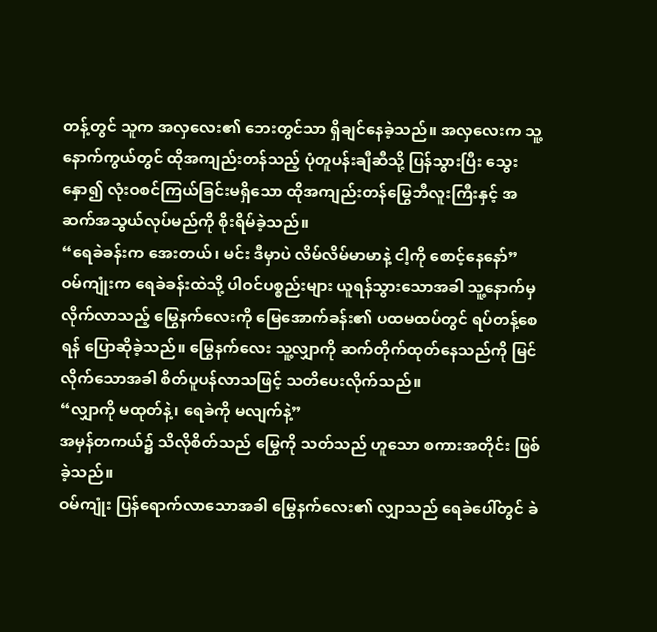တန့်တွင် သူက အလှလေး၏ ဘေးတွင်သာ ရှိချင်နေခဲ့သည်။ အလှလေးက သူ့နောက်ကွယ်တွင် ထိုအကျည်းတန်သည့် ပုံတူပန်းချီဆီသို့ ပြန်သွားပြီး သွေးနှော၍ လုံးဝစင်ကြယ်ခြင်းမရှိသော ထိုအကျည်းတန်မြွေဘီလူးကြီးနှင့် အဆက်အသွယ်လုပ်မည်ကို စိုးရိမ်ခဲ့သည်။
“ရေခဲခန်းက အေးတယ်၊ မင်း ဒီမှာပဲ လိမ်လိမ်မာမာနဲ့ ငါ့ကို စောင့်နေနော်”
ဝမ်ကျုံးက ရေခဲခန်းထဲသို့ ပါဝင်ပစ္စည်းများ ယူရန်သွားသောအခါ သူ့နောက်မှ လိုက်လာသည့် မြွေနက်လေးကို မြေအောက်ခန်း၏ ပထမထပ်တွင် ရပ်တန့်စေရန် ပြောဆိုခဲ့သည်။ မြွေနက်လေး သူ့လျှာကို ဆက်တိုက်ထုတ်နေသည်ကို မြင်လိုက်သောအခါ စိတ်ပူပန်လာသဖြင့် သတိပေးလိုက်သည်။
“လျှာကို မထုတ်နဲ့၊ ရေခဲကို မလျက်နဲ့”
အမှန်တကယ်၌ သိလိုစိတ်သည် မြွေကို သတ်သည် ဟူသော စကားအတိုင်း ဖြစ်ခဲ့သည်။
ဝမ်ကျုံး ပြန်ရောက်လာသောအခါ မြွေနက်လေး၏ လျှာသည် ရေခဲပေါ်တွင် ခဲ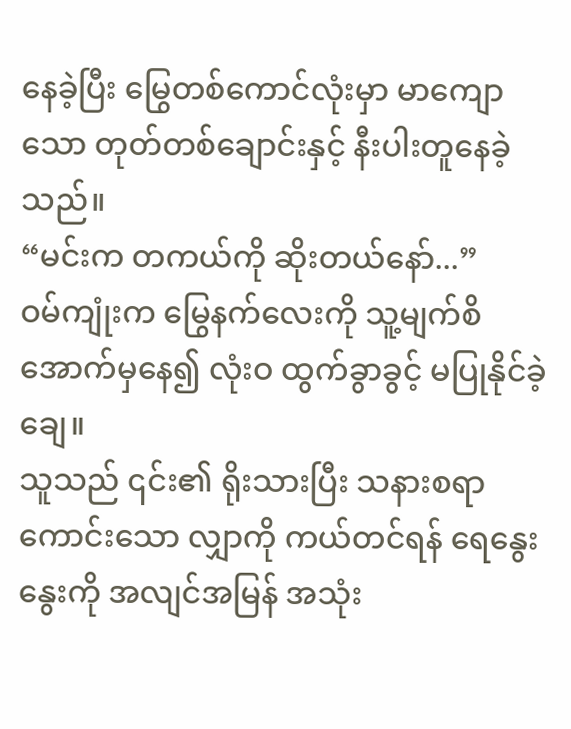နေခဲ့ပြီး မြွေတစ်ကောင်လုံးမှာ မာကျောသော တုတ်တစ်ချောင်းနှင့် နီးပါးတူနေခဲ့သည်။
“မင်းက တကယ်ကို ဆိုးတယ်နော်...”
ဝမ်ကျုံးက မြွေနက်လေးကို သူ့မျက်စိအောက်မှနေ၍ လုံးဝ ထွက်ခွာခွင့် မပြုနိုင်ခဲ့ချေ။
သူသည် ၎င်း၏ ရိုးသားပြီး သနားစရာကောင်းသော လျှာကို ကယ်တင်ရန် ရေနွေးနွေးကို အလျင်အမြန် အသုံး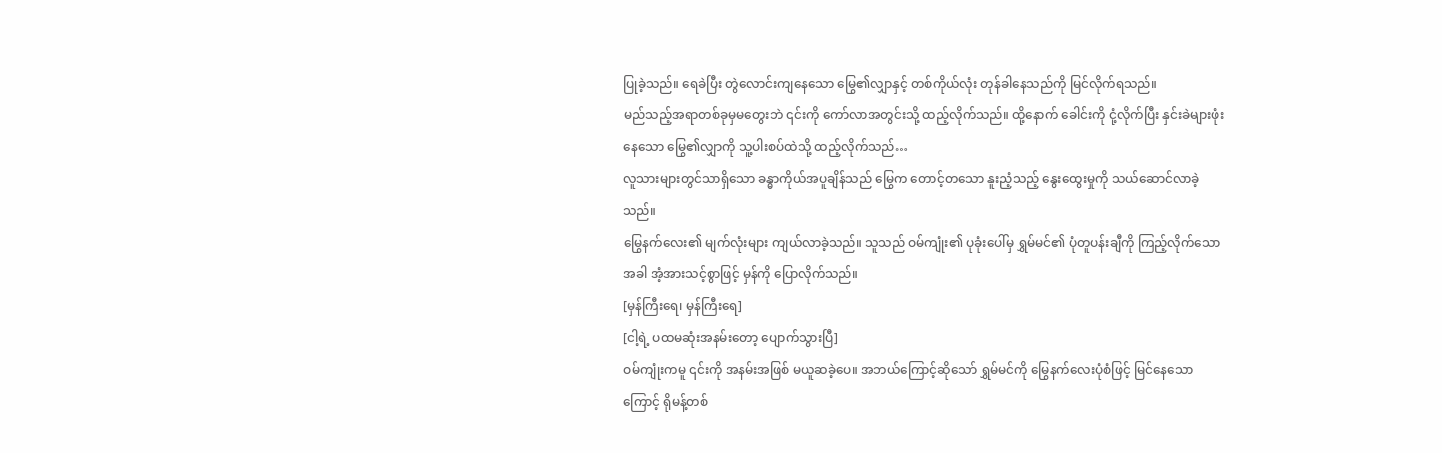ပြုခဲ့သည်။ ရေခဲပြီး တွဲလောင်းကျနေသော မြွေ၏လျှာနှင့် တစ်ကိုယ်လုံး တုန်ခါနေသည်ကို မြင်လိုက်ရသည်။
မည်သည့်အရာတစ်ခုမှမတွေးဘဲ ၎င်းကို ကော်လာအတွင်းသို့ ထည့်လိုက်သည်။ ထို့နောက် ခေါင်းကို ငုံ့လိုက်ပြီး နှင်းခဲများဖုံးနေသော မြွေ၏လျှာကို သူ့ပါးစပ်ထဲသို့ ထည့်လိုက်သည်…
လူသားများတွင်သာရှိသော ခန္ဓာကိုယ်အပူချိန်သည် မြွေက တောင့်တသော နူးညံ့သည့် နွေးထွေးမှုကို သယ်ဆောင်လာခဲ့သည်။
မြွေနက်လေး၏ မျက်လုံးများ ကျယ်လာခဲ့သည်။ သူသည် ဝမ်ကျုံး၏ ပုခုံးပေါ်မှ ရွှမ်မင်၏ ပုံတူပန်းချီကို ကြည့်လိုက်သောအခါ အံ့အားသင့်စွာဖြင့် မှန်ကို ပြောလိုက်သည်။
[မှန်ကြီးရေ၊ မှန်ကြီးရေ]
[ငါ့ရဲ့ ပထမဆုံးအနမ်းတော့ ပျောက်သွားပြီ]
ဝမ်ကျုံးကမူ ၎င်းကို အနမ်းအဖြစ် မယူဆခဲ့ပေ။ အဘယ်ကြောင့်ဆိုသော် ရွှမ်မင်ကို မြွေနက်လေးပုံစံဖြင့် မြင်နေသောကြောင့် ရိုမန့်တစ်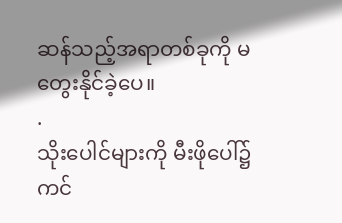ဆန်သည့်အရာတစ်ခုကို မတွေးနိုင်ခဲ့ပေ။
.
သိုးပေါင်များကို မီးဖိုပေါ်၌ ကင်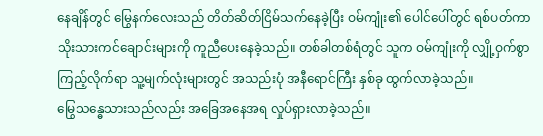နေချိန်တွင် မြွေနက်လေးသည် တိတ်ဆိတ်ငြိမ်သက်နေခဲ့ပြီး ဝမ်ကျုံး၏ ပေါင်ပေါ်တွင် ရစ်ပတ်ကာ သိုးသားကင်ချောင်းများကို ကူညီပေးနေခဲ့သည်။ တစ်ခါတစ်ရံတွင် သူက ဝမ်ကျုံးကို လျှို့ဝှက်စွာ ကြည့်လိုက်ရာ သူ့မျက်လုံးများတွင် အသည်းပုံ အနီရောင်ကြီး နှစ်ခု ထွက်လာခဲ့သည်။
မြွေသန္ဓေသားသည်လည်း အခြေအနေအရ လှုပ်ရှားလာခဲ့သည်။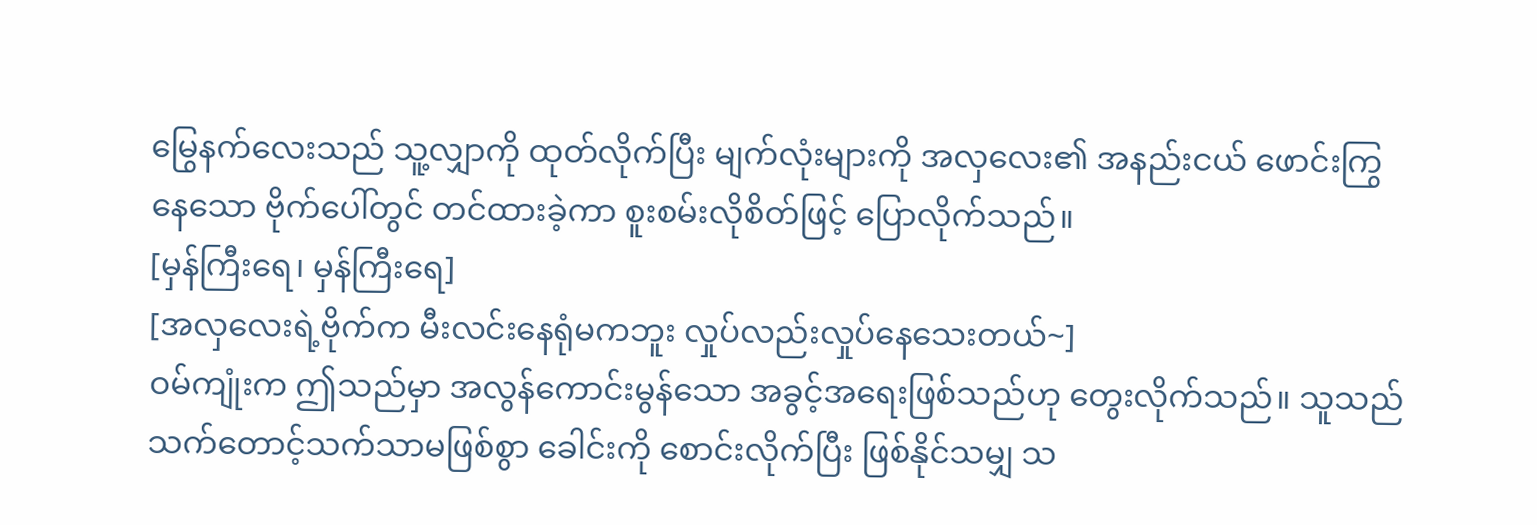မြွေနက်လေးသည် သူ့လျှာကို ထုတ်လိုက်ပြီး မျက်လုံးများကို အလှလေး၏ အနည်းငယ် ဖောင်းကြွနေသော ဗိုက်ပေါ်တွင် တင်ထားခဲ့ကာ စူးစမ်းလိုစိတ်ဖြင့် ပြောလိုက်သည်။
[မှန်ကြီးရေ၊ မှန်ကြီးရေ]
[အလှလေးရဲ့ဗိုက်က မီးလင်းနေရုံမကဘူး လှုပ်လည်းလှုပ်နေသေးတယ်~]
ဝမ်ကျုံးက ဤသည်မှာ အလွန်ကောင်းမွန်သော အခွင့်အရေးဖြစ်သည်ဟု တွေးလိုက်သည်။ သူသည် သက်တောင့်သက်သာမဖြစ်စွာ ခေါင်းကို စောင်းလိုက်ပြီး ဖြစ်နိုင်သမျှ သ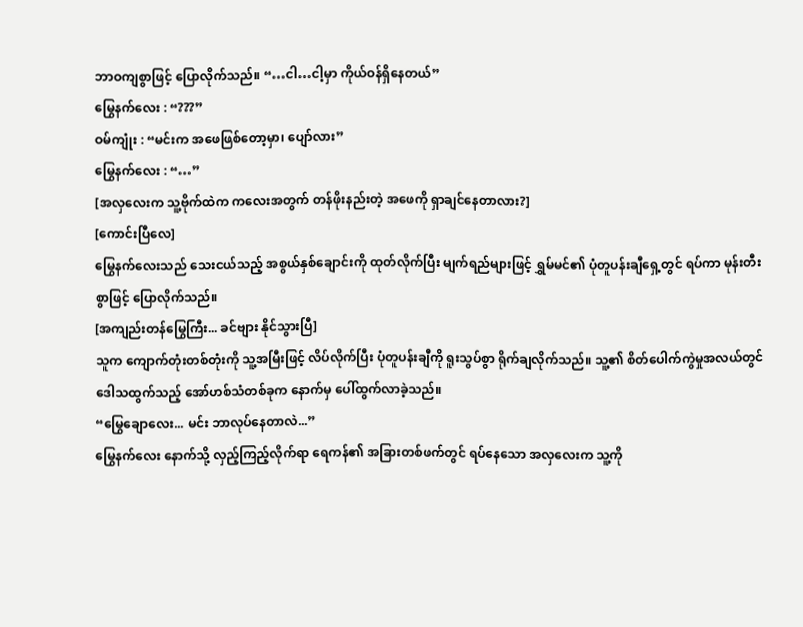ဘာဝကျစွာဖြင့် ပြောလိုက်သည်။ “…ငါ…ငါ့မှာ ကိုယ်ဝန်ရှိနေတယ်”
မြွေနက်လေး : “???”
ဝမ်ကျုံး : “မင်းက အဖေဖြစ်တော့မှာ၊ ပျော်လား”
မြွေနက်လေး : “…”
[အလှလေးက သူ့ဗိုက်ထဲက ကလေးအတွက် တန်ဖိုးနည်းတဲ့ အဖေကို ရှာချင်နေတာလား?]
[ကောင်းပြီလေ]
မြွေနက်လေးသည် သေးငယ်သည့် အစွယ်နှစ်ချောင်းကို ထုတ်လိုက်ပြီး မျက်ရည်များဖြင့် ရွှမ်မင်၏ ပုံတူပန်းချီရှေ့တွင် ရပ်ကာ မုန်းတီးစွာဖြင့် ပြောလိုက်သည်။
[အကျည်းတန်မြွေကြီး... ခင်ဗျား နိုင်သွားပြီ]
သူက ကျောက်တုံးတစ်တုံးကို သူ့အမြီးဖြင့် လိပ်လိုက်ပြီး ပုံတူပန်းချီကို ရူးသွပ်စွာ ရိုက်ချလိုက်သည်။ သူ့၏ စိတ်ပေါက်ကွဲမှုအလယ်တွင် ဒေါသထွက်သည့် အော်ဟစ်သံတစ်ခုက နောက်မှ ပေါ်ထွက်လာခဲ့သည်။
“မြွေချောလေး... မင်း ဘာလုပ်နေတာလဲ...”
မြွေနက်လေး နောက်သို့ လှည့်ကြည့်လိုက်ရာ ရေကန်၏ အခြားတစ်ဖက်တွင် ရပ်နေသော အလှလေးက သူ့ကို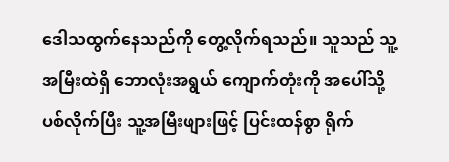ဒေါသထွက်နေသည်ကို တွေ့လိုက်ရသည်။ သူသည် သူ့အမြီးထဲရှိ ဘောလုံးအရွယ် ကျောက်တုံးကို အပေါ်သို့ ပစ်လိုက်ပြီး သူ့အမြီးဖျားဖြင့် ပြင်းထန်စွာ ရိုက်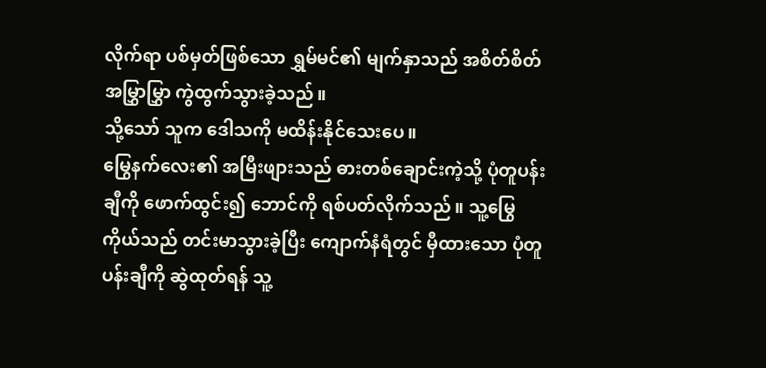လိုက်ရာ ပစ်မှတ်ဖြစ်သော ရွှမ်မင်၏ မျက်နှာသည် အစိတ်စိတ်အမြွှာမြွှာ ကွဲထွက်သွားခဲ့သည်။
သို့သော် သူက ဒေါသကို မထိန်းနိုင်သေးပေ။
မြွေနက်လေး၏ အမြီးဖျားသည် ဓားတစ်ချောင်းကဲ့သို့ ပုံတူပန်းချီကို ဖောက်ထွင်း၍ ဘောင်ကို ရစ်ပတ်လိုက်သည်။ သူ့မြွေကိုယ်သည် တင်းမာသွားခဲ့ပြီး ကျောက်နံရံတွင် မှီထားသော ပုံတူပန်းချီကို ဆွဲထုတ်ရန် သူ့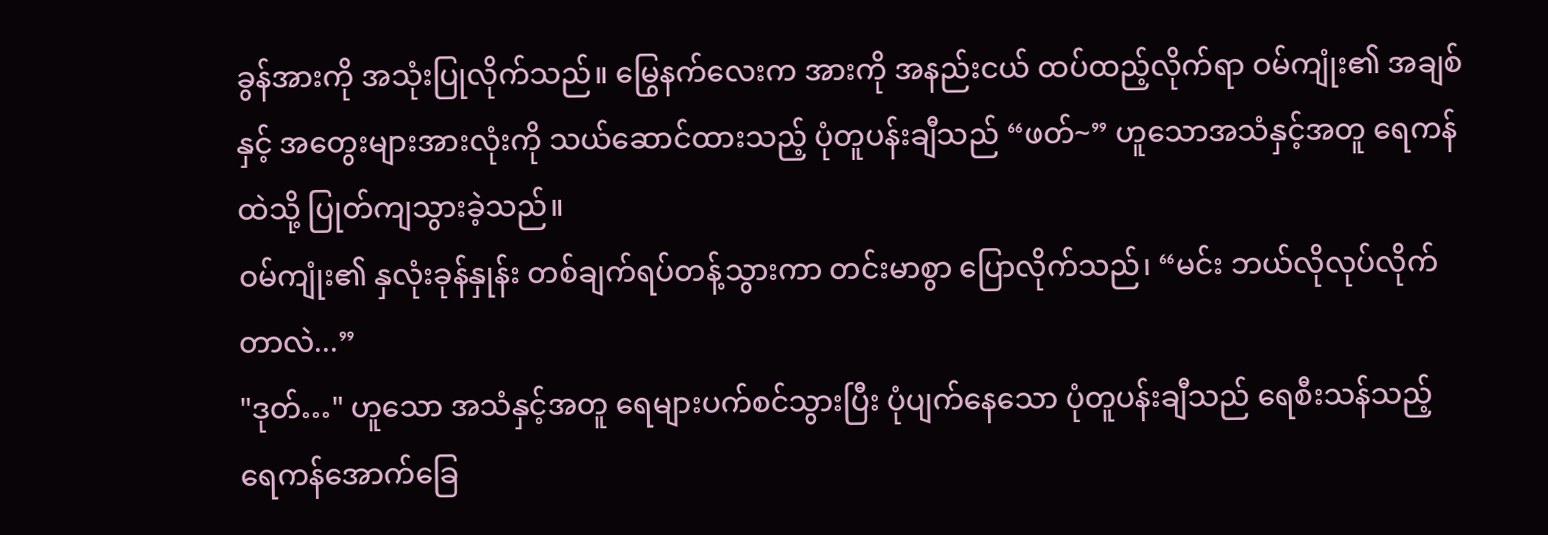ခွန်အားကို အသုံးပြုလိုက်သည်။ မြွေနက်လေးက အားကို အနည်းငယ် ထပ်ထည့်လိုက်ရာ ဝမ်ကျုံး၏ အချစ်နှင့် အတွေးများအားလုံးကို သယ်ဆောင်ထားသည့် ပုံတူပန်းချီသည် “ဖတ်~” ဟူသောအသံနှင့်အတူ ရေကန်ထဲသို့ ပြုတ်ကျသွားခဲ့သည်။
ဝမ်ကျုံး၏ နှလုံးခုန်နှုန်း တစ်ချက်ရပ်တန့်သွားကာ တင်းမာစွာ ပြောလိုက်သည်၊ “မင်း ဘယ်လိုလုပ်လိုက်တာလဲ...”
"ဒုတ်…" ဟူသော အသံနှင့်အတူ ရေများပက်စင်သွားပြီး ပုံပျက်နေသော ပုံတူပန်းချီသည် ရေစီးသန်သည့် ရေကန်အောက်ခြေ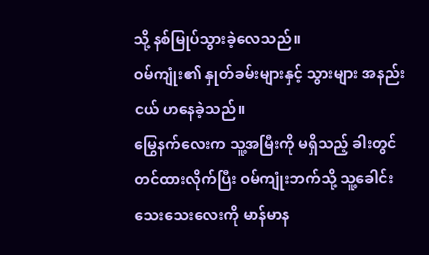သို့ နစ်မြုပ်သွားခဲ့လေသည်။
ဝမ်ကျုံး၏ နှုတ်ခမ်းများနှင့် သွားများ အနည်းငယ် ဟနေခဲ့သည်။
မြွေနက်လေးက သူ့အမြီးကို မရှိသည့် ခါးတွင် တင်ထားလိုက်ပြီး ဝမ်ကျုံးဘက်သို့ သူ့ခေါင်းသေးသေးလေးကို မာန်မာန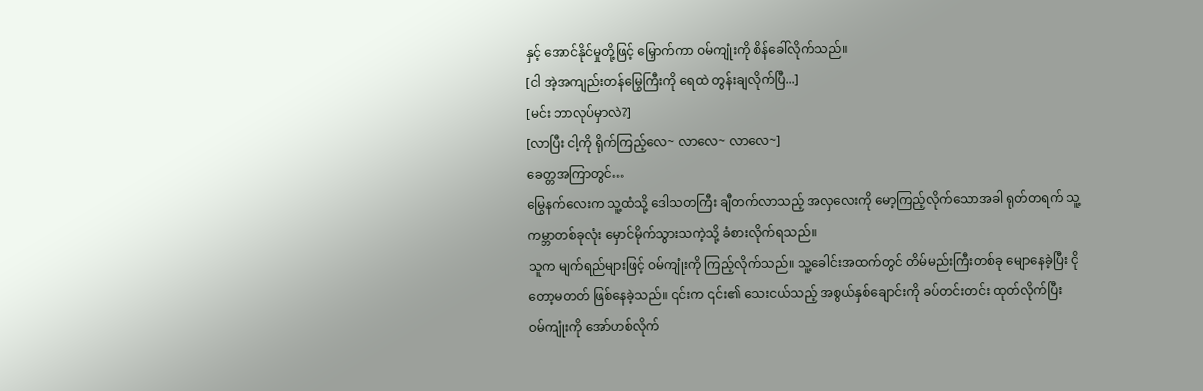နှင့် အောင်နိုင်မှုတို့ဖြင့် မြှောက်ကာ ဝမ်ကျုံးကို စိန်ခေါ်လိုက်သည်။
[ငါ အဲ့အကျည်းတန်မြွေကြီးကို ရေထဲ တွန်းချလိုက်ပြီ...]
[မင်း ဘာလုပ်မှာလဲ?]
[လာပြီး ငါ့ကို ရိုက်ကြည့်လေ~ လာလေ~ လာလေ~]
ခေတ္တအကြာတွင်…
မြွေနက်လေးက သူ့ထံသို့ ဒေါသတကြီး ချီတက်လာသည့် အလှလေးကို မော့ကြည့်လိုက်သောအခါ ရုတ်တရက် သူ့ကမ္ဘာတစ်ခုလုံး မှောင်မိုက်သွားသကဲ့သို့ ခံစားလိုက်ရသည်။
သူက မျက်ရည်များဖြင့် ဝမ်ကျုံးကို ကြည့်လိုက်သည်။ သူ့ခေါင်းအထက်တွင် တိမ်မည်းကြီးတစ်ခု မျောနေခဲ့ပြီး ငိုတော့မတတ် ဖြစ်နေခဲ့သည်။ ၎င်းက ၎င်း၏ သေးငယ်သည့် အစွယ်နှစ်ချောင်းကို ခပ်တင်းတင်း ထုတ်လိုက်ပြီး ဝမ်ကျုံးကို အော်ဟစ်လိုက်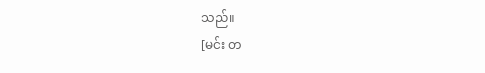သည်။
[မင်း တ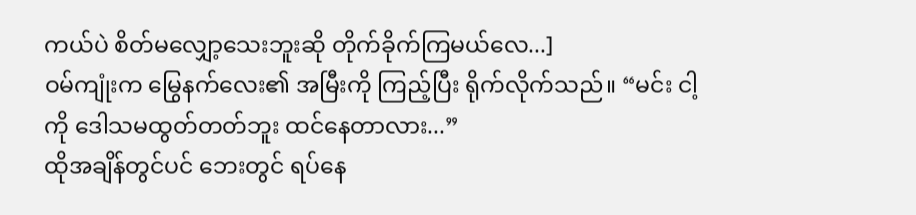ကယ်ပဲ စိတ်မလျှော့သေးဘူးဆို တိုက်ခိုက်ကြမယ်လေ...]
ဝမ်ကျုံးက မြွေနက်လေး၏ အမြီးကို ကြည့်ပြီး ရိုက်လိုက်သည်။ “မင်း ငါ့ကို ဒေါသမထွတ်တတ်ဘူး ထင်နေတာလား...”
ထိုအချိန်တွင်ပင် ဘေးတွင် ရပ်နေ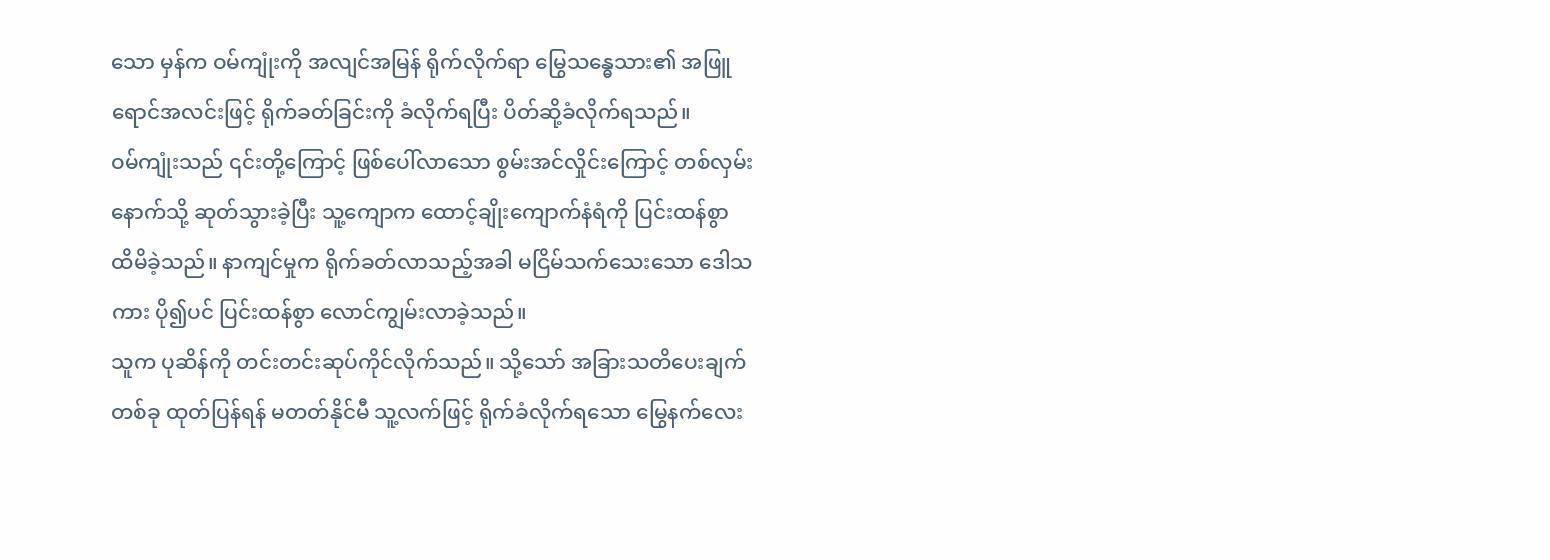သော မှန်က ဝမ်ကျုံးကို အလျင်အမြန် ရိုက်လိုက်ရာ မြွေသန္ဓေသား၏ အဖြူရောင်အလင်းဖြင့် ရိုက်ခတ်ခြင်းကို ခံလိုက်ရပြီး ပိတ်ဆို့ခံလိုက်ရသည်။
ဝမ်ကျုံးသည် ၎င်းတို့ကြောင့် ဖြစ်ပေါ်လာသော စွမ်းအင်လှိုင်းကြောင့် တစ်လှမ်းနောက်သို့ ဆုတ်သွားခဲ့ပြီး သူ့ကျောက ထောင့်ချိုးကျောက်နံရံကို ပြင်းထန်စွာ ထိမိခဲ့သည်။ နာကျင်မှုက ရိုက်ခတ်လာသည့်အခါ မငြိမ်သက်သေးသော ဒေါသကား ပို၍ပင် ပြင်းထန်စွာ လောင်ကျွမ်းလာခဲ့သည်။
သူက ပုဆိန်ကို တင်းတင်းဆုပ်ကိုင်လိုက်သည်။ သို့သော် အခြားသတိပေးချက်တစ်ခု ထုတ်ပြန်ရန် မတတ်နိုင်မီ သူ့လက်ဖြင့် ရိုက်ခံလိုက်ရသော မြွေနက်လေး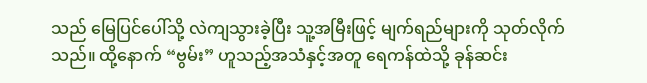သည် မြေပြင်ပေါ်သို့ လဲကျသွားခဲ့ပြီး သူ့အမြီးဖြင့် မျက်ရည်များကို သုတ်လိုက်သည်။ ထို့နောက် “ဗွမ်း” ဟူသည့်အသံနှင့်အတူ ရေကန်ထဲသို့ ခုန်ဆင်း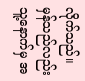လိုက်သည်။ မှန်သည်လည်း သူ့နောက်မှ အ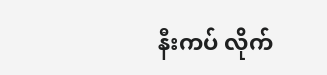နီးကပ် လိုက်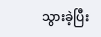သွားခဲ့ပြီး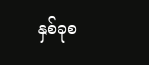နှစ်ခုစ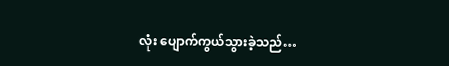လုံး ပျောက်ကွယ်သွားခဲ့သည်…